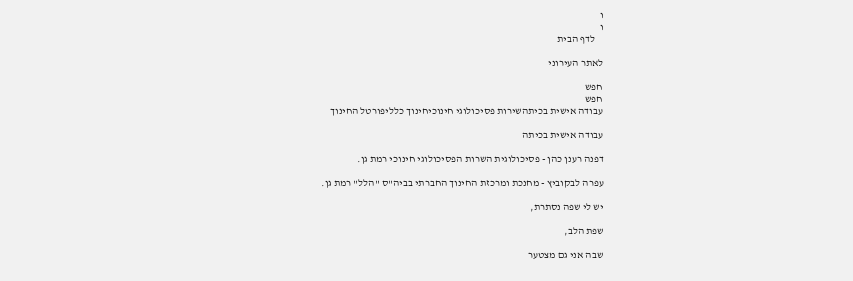ו
ו
    לדף הבית

לאתר העירוני

חפש
חפש
עבודה אישית בכיתהשירות פסיכולוגי חינוכיחינוך כלליפורטל החינוך

עבודה אישית בכיתה

דפנה רענן כהן - פסיכולוגית השרות הפסיכולוגי חינוכי רמת גן.

עפרה לבקוביץ - מחנכת ומרכזת החינוך החברתי בביה"ס "הלל" רמת גן.

יש לי שפה נסתרת,

שפת הלב,

שבה אני גם מצטער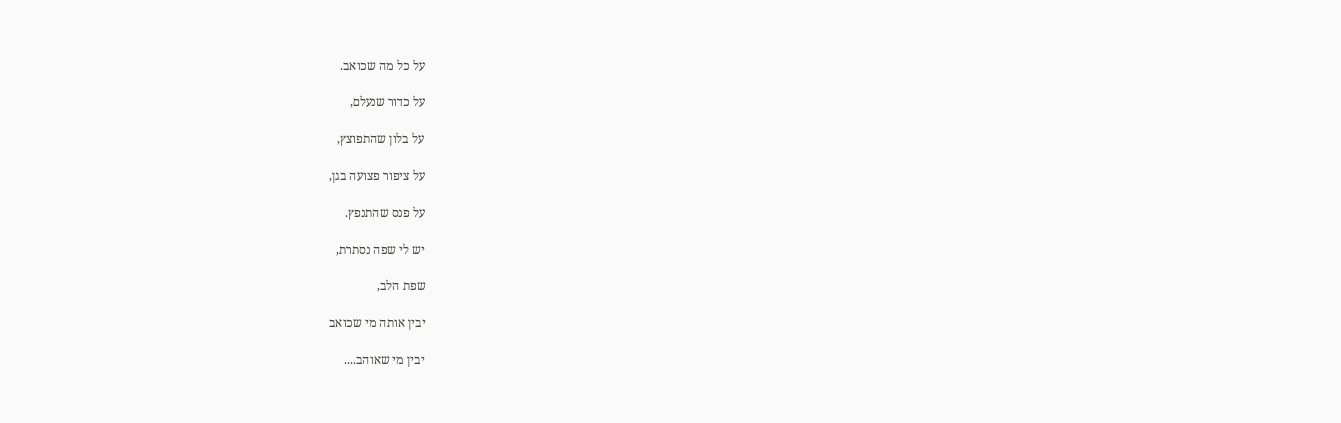על כל מה שכואב.

על כדור שנעלם,

על בלון שהתפוצץ,

על ציפור פצועה בגן,

על פנס שהתנפץ.

יש לי שפה נסתרת,

שפת הלב,

יבין אותה מי שכואב

יבין מי שאוהב....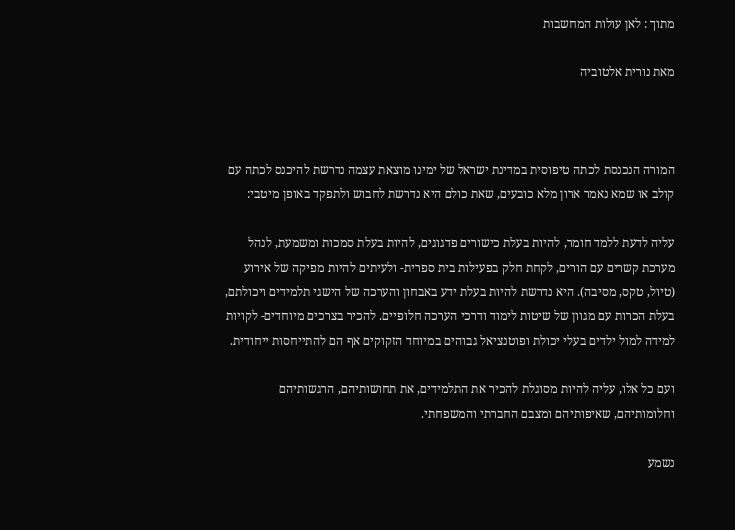מתוך : לאן עולות המחשבות

מאת נורית אלטוביה



המורה הנכנסת לכתה טיפוסית במדינת ישראל של ימינו מוצאת עצמה נדרשת להיכנס לכתה עם קולב או שמא נאמר ארון מלא כובעים, שאת כולם היא נדרשת לחבוש ולתפקד באופן מיטבי:

עליה לדעת ללמד חומר, להיות בעלת כישורים פדגוגים, להיות בעלת סמכות ומשמעת, לנהל מערכת קשרים עם הורים, לקחת חלק בפעילות בית ספרית- ולעיתים להיות מפיקה של אירוע (טיול, טקס, מסיבה). היא נדרשת להיות בעלת ידע באבחון והערכה של הישגי תלמידים ויכולתם, בעלת הכרות עם מגוון של שיטות לימוד ודרכי הערכה חלופיים. להכיר בצרכים מיוחדים- לקויות למידה למול ילדים בעלי יכולת ופוטנציאל גבוהים במיוחד הזקוקים אף הם להתייחסות ייחודית.

ועם כל אלו, עליה להיות מסוגלת להכיר את התלמידים, את תחושותיהם, הרגשותיהם וחלומותיהם, שאיפותיהם ומצבם החברתי והמשפחתי.

נשמע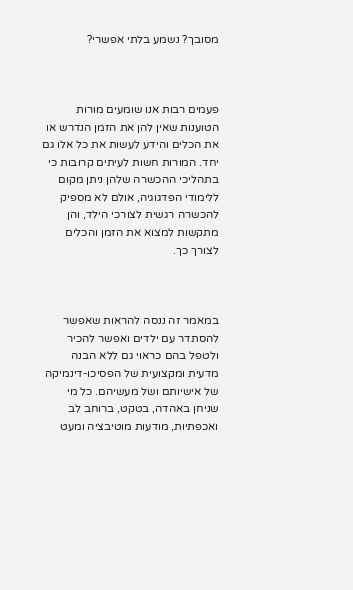מסובך? נשמע בלתי אפשרי?



פעמים רבות אנו שומעים מורות הטוענות שאין להן את הזמן הנדרש או את הכלים והידע לעשות את כל אלו גם יחד. המורות חשות לעיתים קרובות כי בתהליכי ההכשרה שלהן ניתן מקום ללימודי הפדגוגיה, אולם לא מספיק להכשרה רגשית לצורכי הילד, והן מתקשות למצוא את הזמן והכלים לצורך כך.



במאמר זה ננסה להראות שאפשר להסתדר עם ילדים ואפשר להכיר ולטפל בהם כראוי גם ללא הבנה מדעית ומקצועית של הפסיכו-דינמיקה של אישיותם ושל מעשיהם. כל מי שניחן באהדה, בטקט, ברוחב לב ואכפתיות, מודעות מוטיבציה ומעט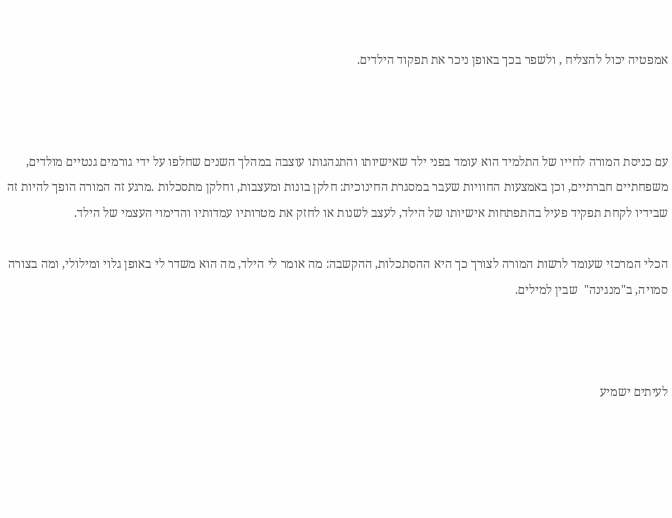אמפטיה יכול להצליח , ולשפר בכך באופן ניכר את תפקוד הילדים.



עם כניסת המורה לחייו של התלמיד הוא עומד בפני ילד שאישיותו והתנהגותו עוצבה במהלך השנים שחלפו על ידי גורמים גנטיים מולדים, משפחתיים חברתיים, וכן באמצעות החוויות שעבר במסגרת החינוכית: חלקן בונות ומעצבות, וחלקן מתסכלות .מרגע זה המורה הופך להיות זה שבידיו לקחת תפקיד פעיל בהתפתחות אישיותו של הילד, לעצב לשנות או לחזק את מטרותיו עמדותיו והדימוי העצמי של הילד.

הכלי המרכזי שעומד לרשות המורה לצורך כך היא ההסתכלות, ההקשבה: מה אומר לי הילד, מה הוא משדר לי באופן גלוי ומילולי, ומה בצורה סמויה, ב"מנגינה"  שבין למילים.



לעיתים ישמיע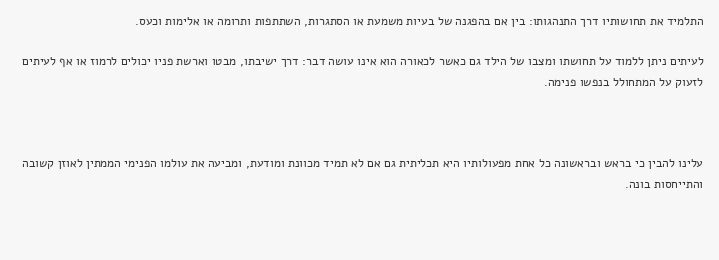התלמיד את תחושותיו דרך התנהגותו: בין אם בהפגנה של בעיות משמעת או הסתגרות, השתתפות ותרומה או אלימות וכעס.

לעיתים ניתן ללמוד על תחושתו ומצבו של הילד גם כאשר לכאורה הוא אינו עושה דבר: דרך ישיבתו, מבטו וארשת פניו יכולים לרמוז או אף לעיתים לזעוק על המתחולל בנפשו פנימה.



עלינו להבין כי בראש ובראשונה כל אחת מפעולותיו היא תכליתית גם אם לא תמיד מכוונת ומודעת, ומביעה את עולמו הפנימי הממתין לאוזן קשובה והתייחסות בונה.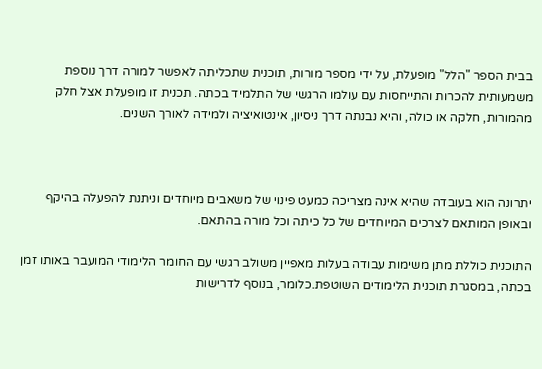בבית הספר "הלל" מופעלת, על ידי מספר מורות, תוכנית שתכליתה לאפשר למורה דרך נוספת משמעותית להכרות והתייחסות עם עולמו הרגשי של התלמיד בכתה. תכנית זו מופעלת אצל חלק מהמורות, חלקה או כולה, והיא נבנתה דרך ניסיון, אינטואיציה ולמידה לאורך השנים.



יתרונה הוא בעובדה שהיא אינה מצריכה כמעט פינוי של משאבים מיוחדים וניתנת להפעלה בהיקף ובאופן המותאם לצרכים המיוחדים של כל כיתה וכל מורה בהתאם.

התוכנית כוללת מתן משימות עבודה בעלות מאפיין משולב רגשי עם החומר הלימודי המועבר באותו זמן בכתה, במסגרת תוכנית הלימודים השוטפת.כלומר, בנוסף לדרישות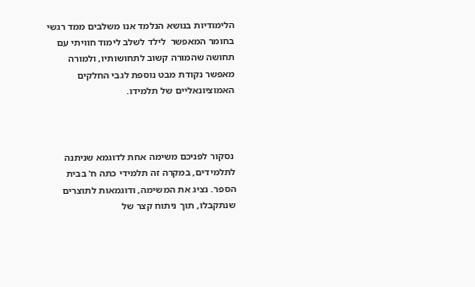הלימודיות בנושא הנלמד אנו משלבים ממד רגשי בחומר המאפשר  לילד לשלב לימוד חוויתי עם תחושה שהמורה קשוב לתחושותיו, ולמורה מאפשר נקודת מבט נוספת לגבי החלקים האמוציונאליים של תלמידו.



 נסקור לפניכם משימה אחת לדוגמא שניתנה לתלמידים, במקרה זה תלמידי כתה ח' בבית הספר. נציג את המשימה, ודוגמאות לתוצרים שנתקבלו, תוך ניתוח קצר של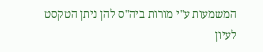המשמעות ע"י מורות ביה"ס להן ניתן הטקסט לעיון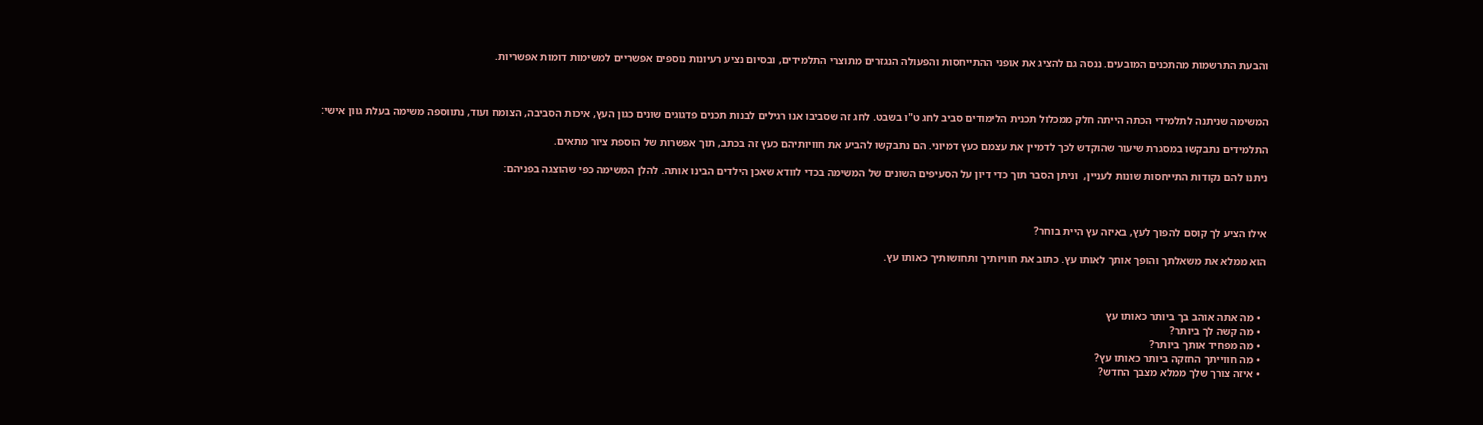והבעת התרשמות מהתכנים המובעים. ננסה גם להציג את אופני ההתייחסות והפעולה הנגזרים מתוצרי התלמידים, ובסיום נציע רעיונות נוספים אפשריים למשימות דומות אפשריות.



המשימה שניתנה לתלמידי הכתה הייתה חלק ממכלול תכנית הלימודים סביב לחג ט"ו בשבט. לחג זה שסביבו אנו רגילים לבנות תכנים פדגוגים שונים כגון העץ, איכות הסביבה, הצומח ועוד, נתווספה משימה בעלת גוון אישי:

התלמידים נתבקשו במסגרת שיעור שהוקדש לכך לדמיין את עצמם כעץ דמיוני. הם נתבקשו להביע את חוויותיהם כעץ זה בכתב, תוך אפשרות של הוספת ציור מתאים.

ניתנו להם נקודות התייחסות שונות לעניין,  וניתן הסבר תוך כדי דיון על הסעיפים השונים של המשימה בכדי לוודא שאכן הילדים הבינו אותה. להלן המשימה כפי שהוצגה בפניהם:



אילו הציע לך קוסם להפוך לעץ, באיזה עץ היית בוחר?

הוא ממלא את משאלתך והופך אותך לאותו עץ. כתוב את חוויותיך ותחושותיך כאותו עץ.



  • מה אתה אוהב בך ביותר כאותו עץ
  • מה קשה לך ביותר?
  • מה מפחיד אותך ביותר?
  • מה חווייתך החזקה ביותר כאותו עץ?
  • איזה צורך שלך ממלא מצבך החדש?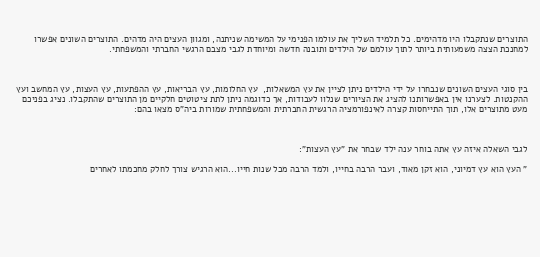התוצרים שנתקבלו היו מדהימים. כל תלמיד השליך את עולמו הפנימי על המשימה שניתנה, ומגוון העצים היה מדהים. התוצרים השונים אפשרו למחנכת הצצה משמעותית ביותר לתוך עולמם של הילדים ותובנה חדשה ומיוחדת לגבי מצבם הרגשי החברתי והמשפחתי.



בין סוגי העצים השונים שנבחרו על ידי הילדים ניתן לציין את עץ המשאלות,  עץ החלומות, עץ הבריאות, עץ ההפתעות, עץ העצות, עץ המחשב ועץ ההקנטות. לצערנו אין באפשרותנו להציג את הציורים שנלוו לעבודות, אך כדוגמה ניתן לתת ציטוטים חלקיים מן התוצרים שהתקבלו. נציג בפניכם מעט מתוצרים אלו, תוך התייחסות קצרה לאינפורמציה הרגשית החברתית והמשפחתית שמורות ביה"ס מצאו בהם:



לגבי השאלה איזה עץ אתה בוחר ענה ילד שבחר את "עץ העצות":

" העץ הוא עץ דמיוני, הוא זקן מאוד, ועבר הרבה בחייו, ולמד הרבה מכל שנות חייו...הוא הרגיש צורך לחלק מחכמתו לאחרים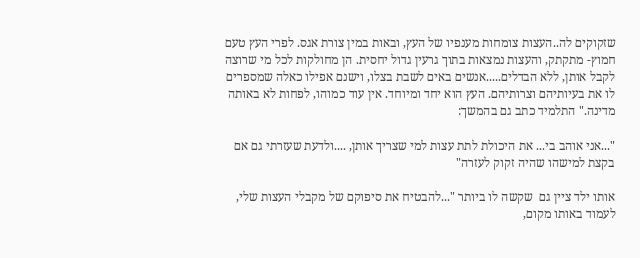שזקוקים לה..העצות צומחות מענפיו של העץ, ובאות במין צורת אגס. לפרי העץ טעם חמוץ- מתקתק, והעצות נמצאות בתוך גרעין גדול יחסית. הן מחולקות לכל מי שרוצה לקבל אותן, ללא הבדלים.....אנשים באים לשבת בצלו, וישנם אפילו כאלה שמספרים לו את בעיותיהם וצרותיהם. העץ הוא יחד ומיוחד. אין עוד כמוהו, לפחות לא באותה מדינה." התלמיד כתב גם בהמשך:

"...אני אוהב בי... את היכולת לתת עצות למי שצריך אותן, ....ולדעת שעזרתי גם אם בקצת למישהו שהיה זקוק לעזרה"

אותו ילד ציין גם  שקשה לו ביותר "...להבטיח את סיפוקם של מקבלי העצות שלי, לעמוד באותו מקום,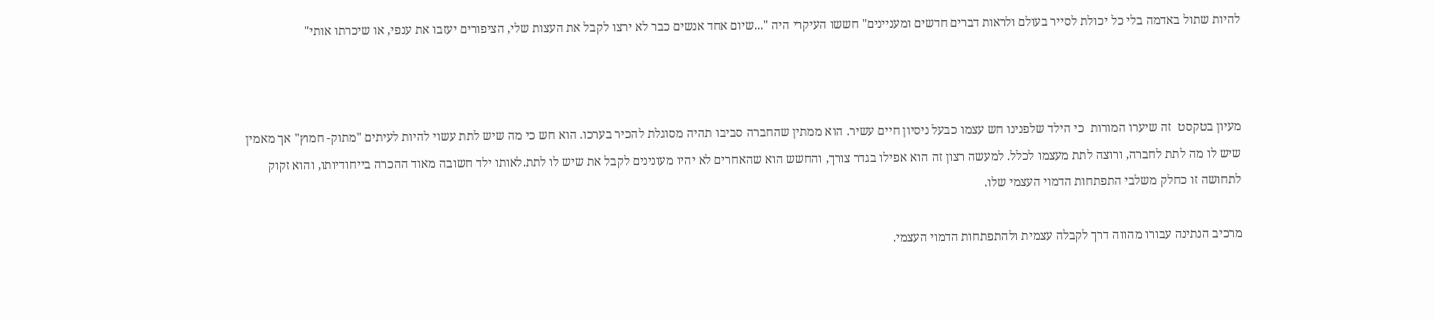להיות שתול באדמה בלי כל יכולת לסייר בעולם ולראות דברים חדשים ומעניינים" חששו העיקרי היה "...שיום אחד אנשים כבר לא ירצו לקבל את העצות שלי, הציפורים יעזבו את ענפי, או שיכרתו אותי"



מעיון בטקסט  זה שיערו המורות  כי הילד שלפנינו חש עצמו כבעל ניסיון חיים עשיר. הוא ממתין שהחברה סביבו תהיה מסוגלת להכיר בערכו. הוא חש כי מה שיש לתת עשוי להיות לעיתים "מתוק- חמוץ" אך מאמין שיש לו מה לתת לחברה, ורוצה לתת מעצמו לכלל. למעשה רצון זה הוא אפילו בגדר צורך, והחשש הוא שהאחרים לא יהיו מעונינים לקבל את שיש לו לתת.לאותו ילד חשובה מאוד ההכרה בייחודיותו, והוא זקוק לתחושה זו כחלק משלבי התפתחות הדמוי העצמי שלו.

מרכיב הנתינה עבורו מהווה דרך לקבלה עצמית ולהתפתחות הדמוי העצמי.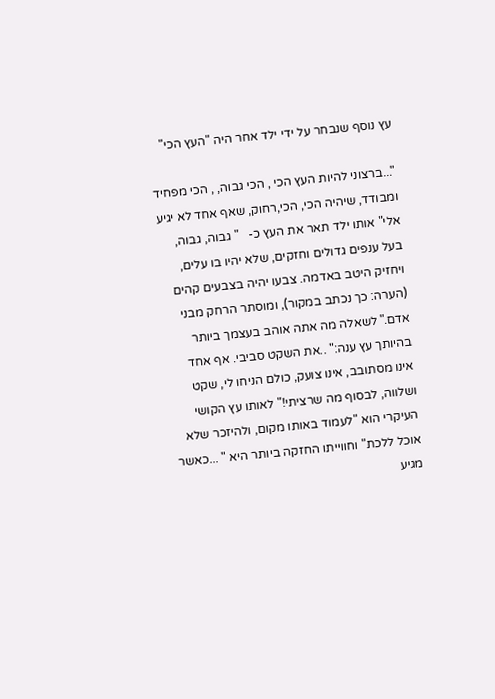עץ נוסף שנבחר על ידי ילד אחר היה "העץ הכי"

"...ברצוני להיות העץ הכי , הכי גבוה, , הכי מפחיד ומבודד, שיהיה הכי, הכי,רחוק, שאף אחד לא יגיע אלי" אותו ילד תאר את העץ כ-   " גבוה, גבוה, בעל ענפים גדולים וחזקים, שלא יהיו בו עלים, ויחזיק היטב באדמה. צבעו יהיה בצבעים קהים (הערה: כך נכתב במקור), ומוסתר הרחק מבני אדם." לשאלה מה אתה אוהב בעצמך ביותר בהיותך עץ ענה:" ..את השקט סביבי. אף אחד אינו מסתובב, אינו צועק, כולם הניחו לי, שקט ושלווה, לבסוף מה שרציתי!" לאותו עץ הקושי העיקרי הוא "לעמוד באותו מקום, ולהיזכר שלא אוכל ללכת" וחווייתו החזקה ביותר היא " ...כאשר מגיע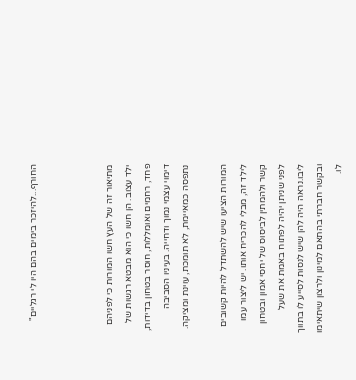החורף...להיזכר בימים בהם היו לי רגליים"



מתיאור זה של העץ חשו המורות כי לפניהם ילד עצוב. הן חשו כי הוא מבטא רגשות של פחד, רחמים ואומללות, חוסר בטחון בדידות, דימוי עצמי נמוך ודחייה. בעיניו הסביבה נתפסה כמאיימת, לא תומכת, עוינת ומציקה.

המורות הציעו שיש להשתדל להיות קשובים לילד זה, מבלי להכריח אותו. יש ליצור עמו קשר ולהמתין לביסוס של יחסי אמון ובטחון לפני שניתן יהיה לפתוח באמת את שעל ליבו.נראה היה להן שיש לנסות לסייע לו בתווך ובקשר חברתי בהתאם למינון ולרצון שיתאימו לו.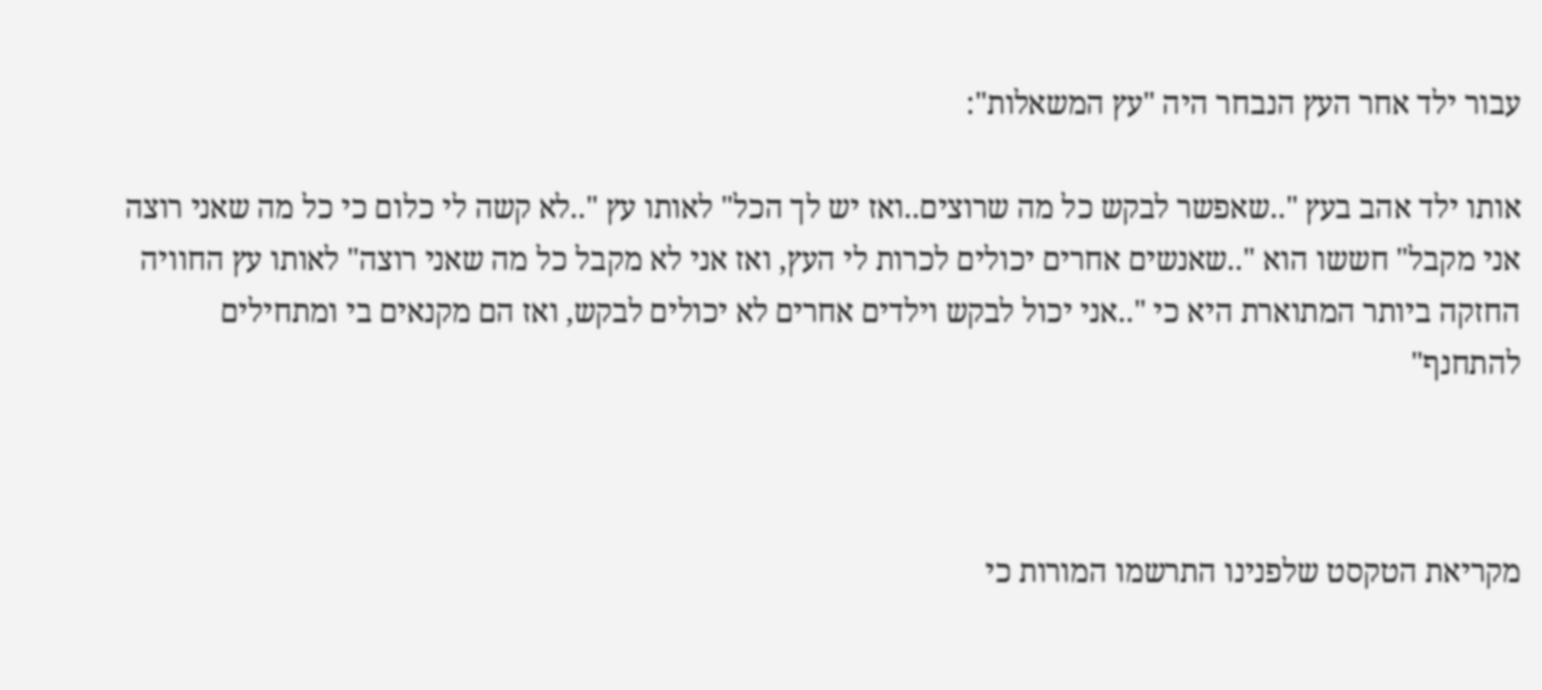עבור ילד אחר העץ הנבחר היה "עץ המשאלות":

אותו ילד אהב בעץ "..שאפשר לבקש כל מה שרוצים..ואז יש לך הכל" לאותו עץ "..לא קשה לי כלום כי כל מה שאני רוצה אני מקבל" חששו הוא "..שאנשים אחרים יכולים לכרות לי העץ, ואז אני לא מקבל כל מה שאני רוצה" לאותו עץ החוויה החזקה ביותר המתוארת היא כי "..אני יכול לבקש וילדים אחרים לא יכולים לבקש, ואז הם מקנאים בי ומתחילים להתחנף"



מקריאת הטקסט שלפנינו התרשמו המורות כי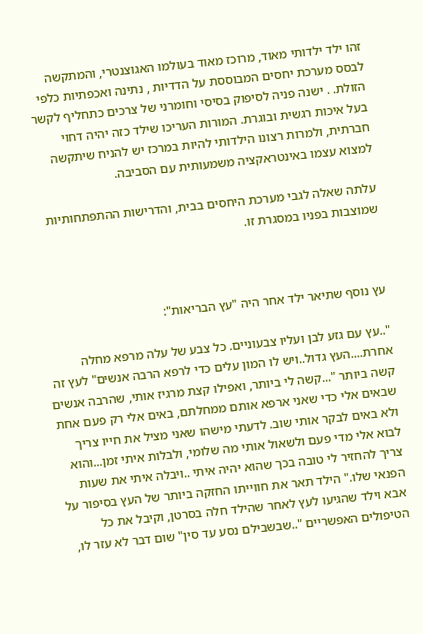זהו ילד ילדותי מאוד, מרוכז מאוד בעולמו האגוצנטרי, והמתקשה לבסס מערכת יחסים המבוססת על הדדיות , נתינה ואכפתיות כלפי הזולת. . ישנה פניה לסיפוק בסיסי וחומרני של צרכים כתחליף לקשר בעל איכות רגשית ובוגרת. המורות העריכו שילד כזה יהיה דחוי חברתית, ולמרות רצונו הילדותי להיות במרכז יש להניח שיתקשה למצוא עצמו באינטראקציה משמעותית עם הסביבה.

עלתה שאלה לגבי מערכת היחסים בבית, והדרישות ההתפתחותיות שמוצבות בפניו במסגרת זו.



עץ נוסף שתיאר ילד אחר היה "עץ הבריאות":

"..עץ עם גזע לבן ועליו צבעוניים. כל צבע של עלה מרפא מחלה אחרת....העץ גדול..ויש לו המון עלים כדי לרפא הרבה אנשים" לעץ זה קשה ביותר "...קשה לי ביותר, ואפילו קצת מרגיז אותי, שהרבה אנשים שבאים אלי כדי שאני ארפא אותם ממחלתם, באים אלי רק פעם אחת ולא באים לבקר אותי שוב. לדעתי מישהו שאני מציל את חייו צריך לבוא אלי מדי פעם ולשאול אותי מה שלומי, ולבלות איתי זמן...והוא צריך להחזיר לי טובה בכך שהוא יהיה איתי ..ויבלה איתי את שעות הפנאי שלו." הילד תאר את חווייתו החזקה ביותר של העץ בסיפור על אבא וילד שהגיעו לעץ לאחר שהילד חלה בסרטן, וקיבל את כל הטיפולים האפשריים "..שבשבילם נסע עד סין" שום דבר לא עזר לו,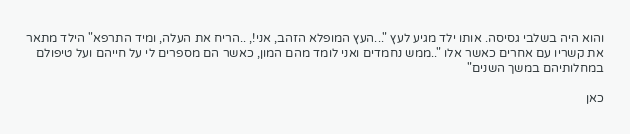והוא היה בשלבי גסיסה. אותו ילד מגיע לעץ "...העץ המופלא הזהב, אני!, ..הריח את העלה, ומיד התרפא" הילד מתאר את קשריו עם אחרים כאשר אלו "..ממש נחמדים ואני לומד מהם המון, כאשר הם מספרים לי על חייהם ועל טיפולם במחלותיהם במשך השנים"

כאן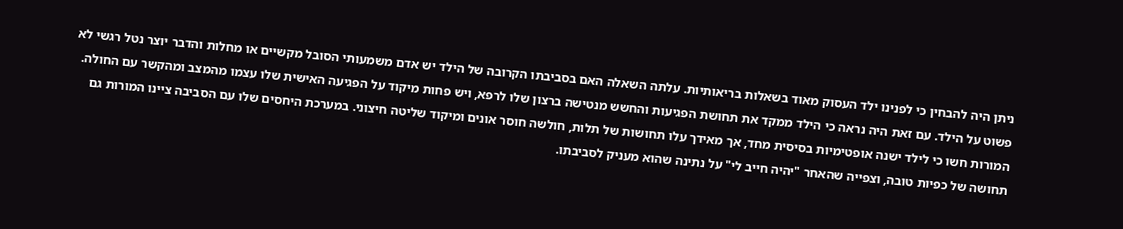ניתן היה להבחין כי לפנינו ילד העסוק מאוד בשאלות בריאותיות. עלתה השאלה האם בסביבתו הקרובה של הילד יש אדם משמעותי הסובל מקשיים או מחלות והדבר יוצר נטל רגשי לא פשוט על הילד. עם זאת היה נראה כי הילד ממקד את תחושת הפגיעות והחשש מנטישה ברצון שלו לרפא, ויש פחות מיקוד על הפגיעה האישית שלו עצמו מהמצב ומהקשר עם החולה. המורות חשו כי לילד ישנה אופטימיות בסיסית מחד, אך מאידך עלו תחושות של תלות, חולשה חוסר אונים ומיקוד שליטה חיצוני. במערכת היחסים שלו עם הסביבה ציינו המורות גם תחושה של כפיות טובה, וצפייה שהאחר "יהיה חייב לי" על נתינה שהוא מעניק לסביבתו.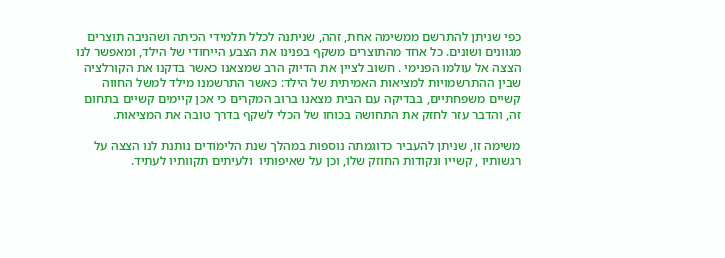כפי שניתן להתרשם ממשימה אחת, זהה, שניתנה לכלל תלמידי הכיתה ושהניבה תוצרים מגוונים ושונים. כל אחד מהתוצרים משקף בפנינו את הצבע הייחודי של הילד, ומאפשר לנו הצצה אל עולמו הפנימי . חשוב לציין את הדיוק הרב שמצאנו כאשר בדקנו את הקורלציה שבין ההתרשמויות למציאות האמיתית של הילד: כאשר התרשמנו מילד למשל החווה קשיים משפחתיים, בבדיקה עם הבית מצאנו ברוב המקרים כי אכן קיימים קשיים בתחום זה, והדבר עזר לחזק את התחושה בכוחו של הכלי לשקף בדרך טובה את המציאות.

משימה זו, שניתן להעביר כדוגמתה נוספות במהלך שנת הלימודים נותנת לנו הצצה על רגשותיו , קשייו ונקודות החוזק שלו, וכן על שאיפותיו  ולעיתים תקוותיו לעתיד.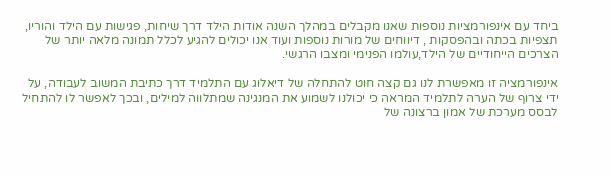ביחד עם אינפורמציות נוספות שאנו מקבלים במהלך השנה אודות הילד דרך שיחות, פגישות עם הילד והוריו, תצפיות בכתה ובהפסקות , דיווחים של מורות נוספות ועוד אנו יכולים להגיע לכלל תמונה מלאה יותר של הצרכים הייחודיים של הילד,עולמו הפנימי ומצבו הרגשי.

אינפורמציה זו מאפשרת לנו גם קצה חוט להתחלה של דיאלוג עם התלמיד דרך כתיבת המשוב לעבודה, על ידי צרוף של הערה לתלמיד המראה כי יכולנו לשמוע את המנגינה שמתלווה למילים, ובכך לאפשר לו להתחיל לבסס מערכת של אמון ברצונה של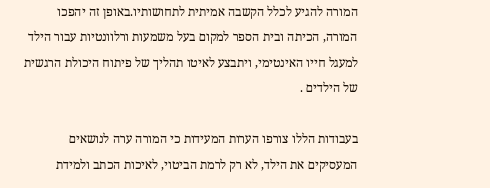המורה להגיע לכלל הקשבה אמיתית לתחושותיו.באופן זה יהפכו המורה, הכיתה ובית הספר למקום בעל משמעות ורלוונטיות עבור הילד למעגל חייו האינטימי, ויתבצע לאיטו תהליך של פיתוח היכולת הרגשית של הילדים .

בעבודות הללו צורפו הערות המעידות כי המורה ערה לנושאים המעסיקים את הילד, לא רק לרמת הביטוי, לאיכות הכתב ולמידת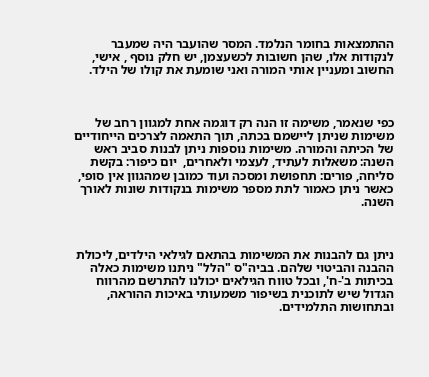ההתמצאות בחומר הנלמד. המסר שהועבר היה שמעבר לנקודות אלו, שהן חשובות לכשעצמן, יש חלק נוסף , אישי, החשוב ומעניין אותי המורה ואני שומעת את קולו של הילד.



כפי שנאמר, משימה זו הנה רק דוגמה אחת למגוון רחב של משימות שניתן ליישמם בכתה, תוך התאמה לצרכים הייחודיים של הכיתה והמורה. משימות נוספות ניתן לבנות סביב ראש השנה: משאלות לעתיד, לעצמי ולאחרים,  יום כיפור: בקשת סליחה, פורים: תחפושת ומסכה ועוד כמובן שמהגוון אין סופי,  כאשר ניתן כאמור לתת מספר משימות בנקודות שונות לאורך השנה.



ניתן גם להבנות את המשימות בהתאם לגילאי הילדים, ליכולת ההבנה והביטוי שלהם. בביה"ס "הלל" ניתנו משימות כאלה בכיתות ב'-ח', ובכל טווח הגילאים יכולנו להתרשם מהרווח הגדול שיש לתוכנית בשיפור משמעותי באיכות ההוראה, ובתחושות התלמידים.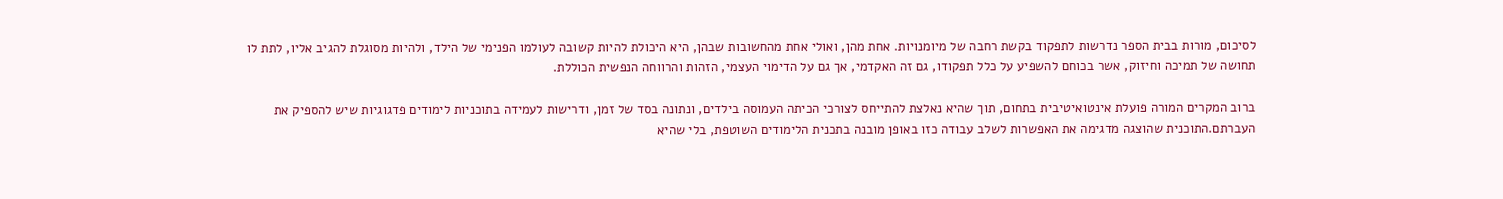לסיכום, מורות בבית הספר נדרשות לתפקוד בקשת רחבה של מיומנויות. אחת מהן, ואולי אחת מהחשובות שבהן, היא היכולת להיות קשובה לעולמו הפנימי של הילד, ולהיות מסוגלת להגיב אליו, לתת לו תחושה של תמיכה וחיזוק, אשר בכוחם להשפיע על כלל תפקודו, גם זה האקדמי, אך גם על הדימוי העצמי, הזהות והרווחה הנפשית הכוללת.

ברוב המקרים המורה פועלת אינטואיטיבית בתחום, תוך שהיא נאלצת להתייחס לצורכי הכיתה העמוסה בילדים, ונתונה בסד של זמן, ודרישות לעמידה בתוכניות לימודים פדגוגיות שיש להספיק את העברתם.התוכנית שהוצגה מדגימה את האפשרות לשלב עבודה כזו באופן מובנה בתכנית הלימודים השוטפת, בלי שהיא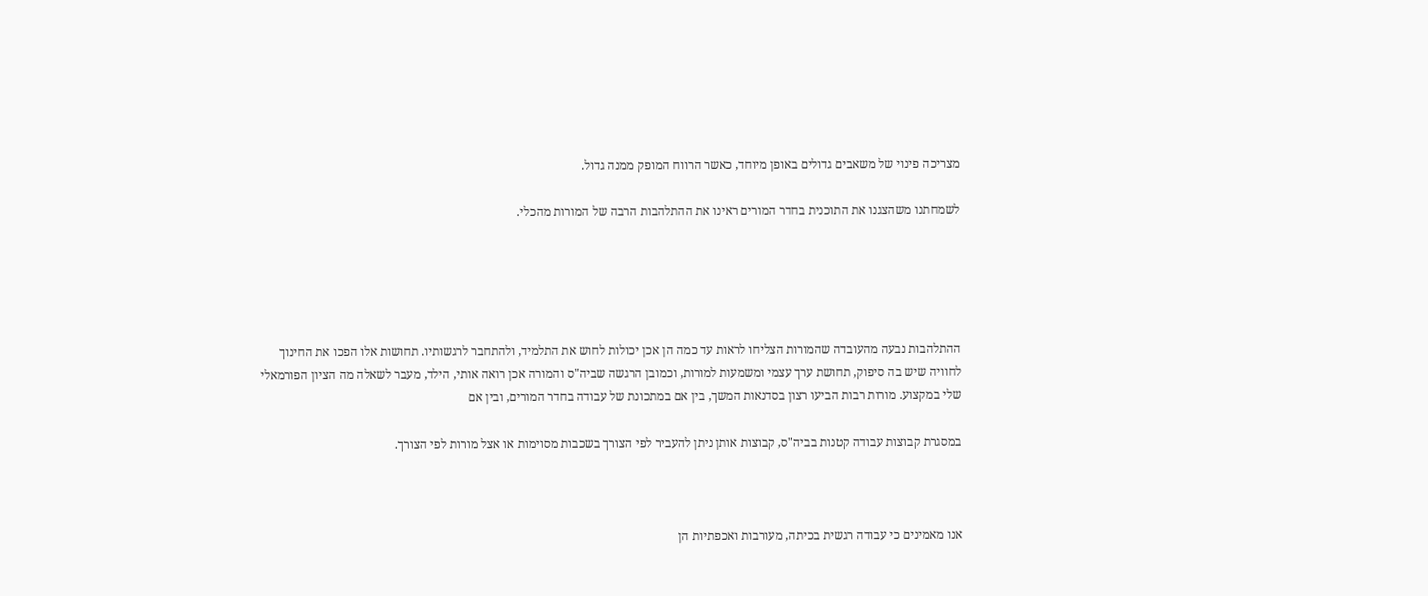מצריכה פינוי של משאבים גדולים באופן מיוחד, כאשר הרווח המופק ממנה גדול.

לשמחתנו משהצגנו את התוכנית בחדר המורים ראינו את ההתלהבות הרבה של המורות מהכלי.





ההתלהבות נבעה מהעובדה שהמורות הצליחו לראות עד כמה הן אכן יכולות לחוש את התלמיד, ולהתחבר לרגשותיו. תחושות אלו הפכו את החינוך לחוויה שיש בה סיפוק, תחושת ערך עצמי ומשמעות למורות, וכמובן הרגשה שביה"ס והמורה אכן רואה אותי, הילד, מעבר לשאלה מה הציון הפורמאלי שלי במקצוע. מורות רבות הביעו רצון בסדנאות המשך, בין אם במתכונת של עבודה בחדר המורים, ובין אם

במסגרת קבוצות עבודה קטנות בביה"ס, קבוצות אותן ניתן להעביר לפי הצורך בשכבות מסוימות או אצל מורות לפי הצורך.



אנו מאמינים כי עבודה רגשית בכיתה, מעורבות ואכפתיות הן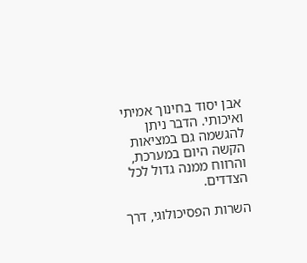אבן יסוד בחינוך אמיתי ואיכותי. הדבר ניתן להגשמה גם במציאות הקשה היום במערכת, והרווח ממנה גדול לכל הצדדים.

השרות הפסיכולוגי, דרך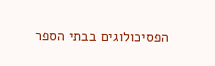הפסיכולוגים בבתי הספר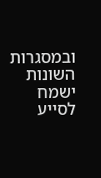ובמסגרות השונות ישמח לסייע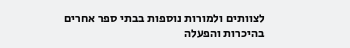לצוותים ולמורות נוספות בבתי ספר אחרים בהיכרות והפעלה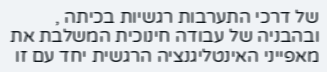של דרכי התערבות רגשיות בכיתה , ובהבניה של עבודה חינוכית המשלבת את מאפייני האינטליגנציה הרגשית יחד עם זו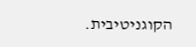הקוגניטיבית.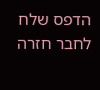הדפס שלח לחבר חזרה